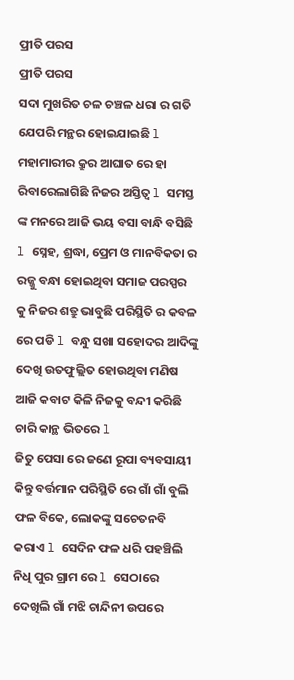ପ୍ରୀତି ପରସ
ପ୍ରୀତି ପରସ
ସଦା ମୁଖରିତ ଚଳ ଚଞ୍ଚଳ ଧରା ର ଗତି ଯେପରି ମନ୍ଥର ହୋଇଯାଇଛି l ମହାମାରୀର କ୍ରୁର ଆଘାତ ରେ ହା ରିବାରେଲାଗିଛି ନିଜର ଅସ୍ତିତ୍ୱ l ସମସ୍ତ ଙ୍କ ମନରେ ଆଜି ଭୟ ବସା ବାନ୍ଧି ବସିଛି l ସ୍ନେହ, ଶ୍ରଦ୍ଧା, ପ୍ରେମ ଓ ମାନବିକତା ର ରଜ୍ଜୁ ବନ୍ଧା ହୋଇଥିବା ସମାଜ ପରସ୍ପର କୁ ନିଜର ଶତ୍ରୁ ଭାବୁଛି ପରିସ୍ଥିତି ର କବଳ ରେ ପଡି l ବନ୍ଧୁ ସଖା ସହୋଦର ଆଦିଙ୍କୁ ଦେଖି ଉତଫୁଲ୍ଲିତ ହୋଉଥିବା ମଣିଷ ଆଜି କବାଟ କିଳି ନିଜକୁ ବନ୍ଦୀ କରିଛି ଚାରି କାନ୍ଥ ଭିତରେ l
ଜିତୁ ପେସା ରେ ଜଣେ ରୂପା ବ୍ୟବସାୟୀ କିନ୍ତୁ ବର୍ତ୍ତମାନ ପରିସ୍ଥିତି ରେ ଗାଁ ଗାଁ ବୁଲି ଫଳ ବିକେ, ଲୋକଙ୍କୁ ସଚେତନବି କରାଏ l ସେଦିନ ଫଳ ଧରି ପହଞ୍ଚିଲି ନିଧି ପୁର ଗ୍ରାମ ରେ l ସେଠାରେ ଦେଖିଲି ଗାଁ ମଝି ଚାନ୍ଦିନୀ ଉପରେ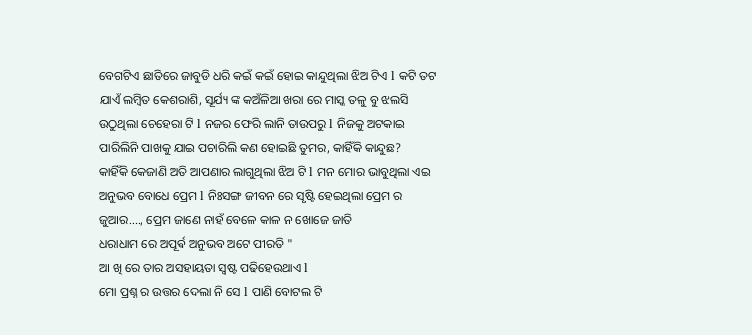ବେଗଟିଏ ଛାତିରେ ଜାବୁଡି ଧରି କଇଁ କଇଁ ହୋଇ କାନ୍ଦୁଥିଲା ଝିଅ ଟିଏ l କଟି ତଟ ଯାଏଁ ଲମ୍ବିତ କେଶରାଶି, ସୂର୍ଯ୍ୟ ଙ୍କ କଅଁଳିଆ ଖରା ରେ ମାସ୍କ ତଳୁ ବୁ ଝଲସି ଉଠୁଥିଲା ଚେହେରା ଟି l ନଜର ଫେରି ଲାନି ତାଉପରୁ l ନିଜକୁ ଅଟକାଇ ପାରିଲିନି ପାଖକୁ ଯାଇ ପଚାରିଲି କଣ ହୋଇଛି ତୁମର, କାହିଁକି କାନ୍ଦୁଛ?
କାହିଁକି କେଜାଣି ଅତି ଆପଣାର ଲାଗୁଥିଲା ଝିଅ ଟି l ମନ ମୋର ଭାବୁଥିଲା ଏଇ ଅନୁଭବ ବୋଧେ ପ୍ରେମ l ନିଃସଙ୍ଗ ଜୀବନ ରେ ସୃଷ୍ଟି ହେଇଥିଲା ପ୍ରେମ ର ଜୁଆର...., ପ୍ରେମ ଜାଣେ ନାହଁ ବେଳେ କାଳ ନ ଖୋଜେ ଜାତି
ଧରାଧାମ ରେ ଅପୂର୍ଵ ଅନୁଭବ ଅଟେ ପୀରତି "
ଆ ଖି ରେ ତାର ଅସହାୟତା ସ୍ୱଷ୍ଟ ପଢିହେଉଥାଏ l
ମୋ ପ୍ରଶ୍ନ ର ଉତ୍ତର ଦେଲା ନି ସେ l ପାଣି ବୋଟଲ ଟି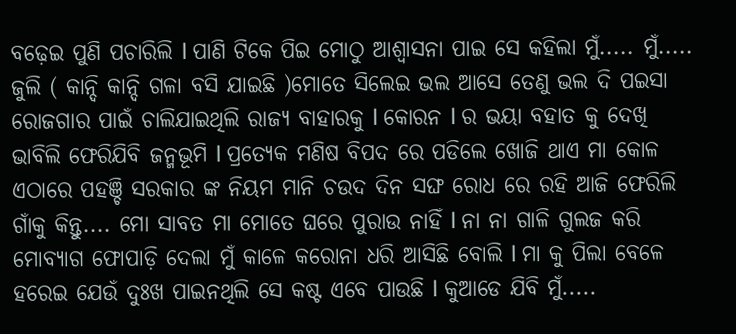ବଢ଼େଇ ପୁଣି ପଚାରିଲି l ପାଣି ଟିକେ ପିଇ ମୋଠୁ ଆଶ୍ୱାସନା ପାଇ ସେ କହିଲା ମୁଁ..... ମୁଁ..... ଜୁଲି ( କାନ୍ଦି କାନ୍ଦି ଗଳା ବସି ଯାଇଛି )ମୋତେ ସିଲେଇ ଭଲ ଆସେ ତେଣୁ ଭଲ ଦି ପଇସା ରୋଜଗାର ପାଇଁ ଚାଲିଯାଇଥିଲି ରାଜ୍ୟ ବାହାରକୁ l କୋରନ l ର ଭୟା ବହାତ କୁ ଦେଖି ଭାବିଲି ଫେରିଯିବି ଜନ୍ମଭୂମି l ପ୍ରତ୍ୟେକ ମଣିଷ ବିପଦ ରେ ପଡିଲେ ଖୋଜି ଥାଏ ମା କୋଳ
ଏଠାରେ ପହଞ୍ଚି ସରକାର ଙ୍କ ନିୟମ ମାନି ଚଉଦ ଦିନ ସଙ୍ଘ ରୋଧ ରେ ରହି ଆଜି ଫେରିଲି ଗାଁକୁ କିନ୍ତୁ.... ମୋ ସାବତ ମା ମୋତେ ଘରେ ପୁରାଉ ନାହିଁ l ନା ନା ଗାଳି ଗୁଲଜ କରି ମୋବ୍ୟାଗ ଫୋପାଡ଼ି ଦେଲା ମୁଁ କାଳେ କରୋନା ଧରି ଆସିଛି ବୋଲି l ମା କୁ ପିଲା ବେଳେ ହରେଇ ଯେଉଁ ଦୁଃଖ ପାଇନଥିଲି ସେ କଷ୍ଟ ଏବେ ପାଉଛି l କୁଆଡେ ଯିବି ମୁଁ.....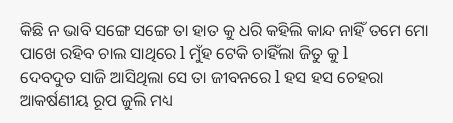କିଛି ନ ଭାବି ସଙ୍ଗେ ସଙ୍ଗେ ତା ହାତ କୁ ଧରି କହିଲି କାନ୍ଦ ନାହିଁ ତମେ ମୋ ପାଖେ ରହିବ ଚାଲ ସାଥିରେ l ମୁଁହ ଟେକି ଚାହିଁଲା ଜିତୁ କୁ l
ଦେବଦୁତ ସାଜି ଆସିଥିଲା ସେ ତା ଜୀବନରେ l ହସ ହସ ଚେହରା ଆକର୍ଷଣୀୟ ରୂପ ଜୁଲି ମଧ୍ୟ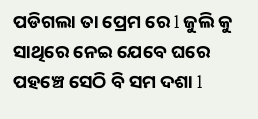ପଡିଗଲା ତା ପ୍ରେମ ରେ l ଜୁଲି କୁ ସାଥିରେ ନେଇ ଯେବେ ଘରେ ପହଞ୍ଚେ ସେଠି ବି ସମ ଦଶା l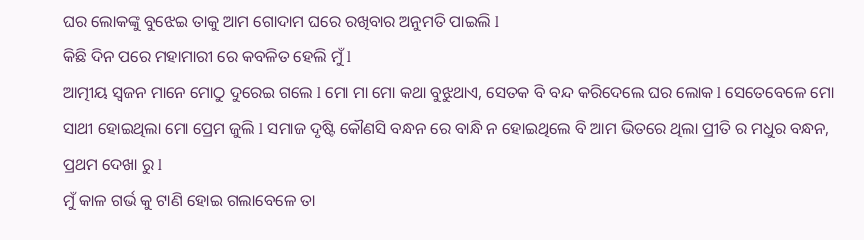ଘର ଲୋକଙ୍କୁ ବୁଝେଇ ତାକୁ ଆମ ଗୋଦାମ ଘରେ ରଖିବାର ଅନୁମତି ପାଇଲି l
କିଛି ଦିନ ପରେ ମହାମାରୀ ରେ କବଳିତ ହେଲି ମୁଁ l
ଆତ୍ମୀୟ ସ୍ୱଜନ ମାନେ ମୋଠୁ ଦୁରେଇ ଗଲେ l ମୋ ମା ମୋ କଥା ବୁଝୁଥାଏ, ସେତକ ବି ବନ୍ଦ କରିଦେଲେ ଘର ଲୋକ l ସେତେବେଳେ ମୋ ସାଥୀ ହୋଇଥିଲା ମୋ ପ୍ରେମ ଜୁଲି l ସମାଜ ଦୃଷ୍ଟି କୌଣସି ବନ୍ଧନ ରେ ବାନ୍ଧି ନ ହୋଇଥିଲେ ବି ଆମ ଭିତରେ ଥିଲା ପ୍ରୀତି ର ମଧୁର ବନ୍ଧନ, ପ୍ରଥମ ଦେଖା ରୁ l
ମୁଁ କାଳ ଗର୍ଭ କୁ ଟାଣି ହୋଇ ଗଲାବେଳେ ତା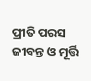ପ୍ରୀତି ପରସ ଜୀବନ୍ତ ଓ ମୂର୍ତ୍ତି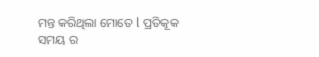ମନ୍ତ କରିଥିଲା ମୋତେ l ପ୍ରତିକୂକ
ସମୟ ର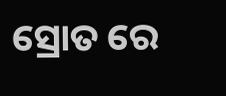ସ୍ରୋତ ରେ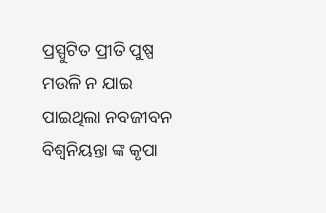ପ୍ରସ୍ପୁଟିତ ପ୍ରୀତି ପୁଷ୍ପ ମଉଳି ନ ଯାଇ
ପାଇଥିଲା ନବଜୀବନ ବିଶ୍ଵନିୟନ୍ତା ଙ୍କ କୃପା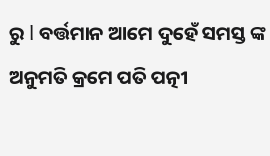ରୁ l ବର୍ତ୍ତମାନ ଆମେ ଦୁହେଁ ସମସ୍ତ ଙ୍କ ଅନୁମତି କ୍ରମେ ପତି ପତ୍ନୀ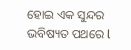ହୋଇ ଏକ ସୁନ୍ଦର ଭବିଷ୍ୟତ ପଥରେ l